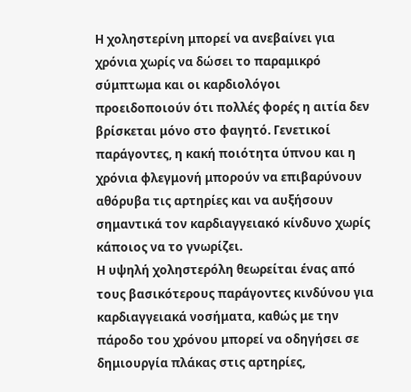Η χοληστερίνη μπορεί να ανεβαίνει για χρόνια χωρίς να δώσει το παραμικρό σύμπτωμα και οι καρδιολόγοι προειδοποιούν ότι πολλές φορές η αιτία δεν βρίσκεται μόνο στο φαγητό. Γενετικοί παράγοντες, η κακή ποιότητα ύπνου και η χρόνια φλεγμονή μπορούν να επιβαρύνουν αθόρυβα τις αρτηρίες και να αυξήσουν σημαντικά τον καρδιαγγειακό κίνδυνο χωρίς κάποιος να το γνωρίζει.
Η υψηλή χοληστερόλη θεωρείται ένας από τους βασικότερους παράγοντες κινδύνου για καρδιαγγειακά νοσήματα, καθώς με την πάροδο του χρόνου μπορεί να οδηγήσει σε δημιουργία πλάκας στις αρτηρίες,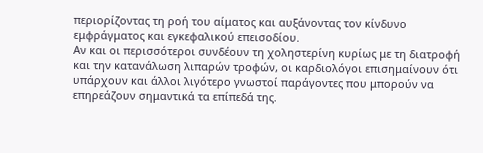περιορίζοντας τη ροή του αίματος και αυξάνοντας τον κίνδυνο εμφράγματος και εγκεφαλικού επεισοδίου.
Αν και οι περισσότεροι συνδέουν τη χοληστερίνη κυρίως με τη διατροφή και την κατανάλωση λιπαρών τροφών, οι καρδιολόγοι επισημαίνουν ότι υπάρχουν και άλλοι λιγότερο γνωστοί παράγοντες που μπορούν να επηρεάζουν σημαντικά τα επίπεδά της.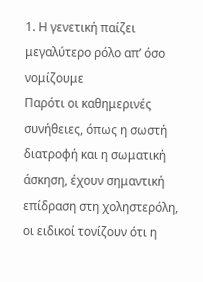1. Η γενετική παίζει μεγαλύτερο ρόλο απ’ όσο νομίζουμε
Παρότι οι καθημερινές συνήθειες, όπως η σωστή διατροφή και η σωματική άσκηση, έχουν σημαντική επίδραση στη χοληστερόλη, οι ειδικοί τονίζουν ότι η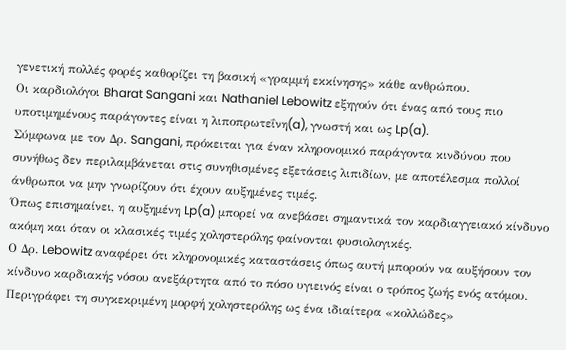γενετική πολλές φορές καθορίζει τη βασική «γραμμή εκκίνησης» κάθε ανθρώπου.
Οι καρδιολόγοι Bharat Sangani και Nathaniel Lebowitz εξηγούν ότι ένας από τους πιο υποτιμημένους παράγοντες είναι η λιποπρωτεΐνη(a), γνωστή και ως Lp(a).
Σύμφωνα με τον Δρ. Sangani, πρόκειται για έναν κληρονομικό παράγοντα κινδύνου που συνήθως δεν περιλαμβάνεται στις συνηθισμένες εξετάσεις λιπιδίων, με αποτέλεσμα πολλοί άνθρωποι να μην γνωρίζουν ότι έχουν αυξημένες τιμές.
Όπως επισημαίνει, η αυξημένη Lp(a) μπορεί να ανεβάσει σημαντικά τον καρδιαγγειακό κίνδυνο ακόμη και όταν οι κλασικές τιμές χοληστερόλης φαίνονται φυσιολογικές.
Ο Δρ. Lebowitz αναφέρει ότι κληρονομικές καταστάσεις όπως αυτή μπορούν να αυξήσουν τον κίνδυνο καρδιακής νόσου ανεξάρτητα από το πόσο υγιεινός είναι ο τρόπος ζωής ενός ατόμου.
Περιγράφει τη συγκεκριμένη μορφή χοληστερόλης ως ένα ιδιαίτερα «κολλώδες»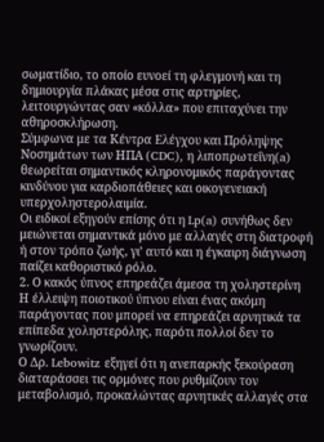σωματίδιο, το οποίο ευνοεί τη φλεγμονή και τη δημιουργία πλάκας μέσα στις αρτηρίες, λειτουργώντας σαν «κόλλα» που επιταχύνει την αθηροσκλήρωση.
Σύμφωνα με τα Κέντρα Ελέγχου και Πρόληψης Νοσημάτων των ΗΠΑ (CDC), η λιποπρωτεΐνη(a) θεωρείται σημαντικός κληρονομικός παράγοντας κινδύνου για καρδιοπάθειες και οικογενειακή υπερχοληστερολαιμία.
Οι ειδικοί εξηγούν επίσης ότι η Lp(a) συνήθως δεν μειώνεται σημαντικά μόνο με αλλαγές στη διατροφή ή στον τρόπο ζωής, γι’ αυτό και η έγκαιρη διάγνωση παίζει καθοριστικό ρόλο.
2. Ο κακός ύπνος επηρεάζει άμεσα τη χοληστερίνη
Η έλλειψη ποιοτικού ύπνου είναι ένας ακόμη παράγοντας που μπορεί να επηρεάζει αρνητικά τα επίπεδα χοληστερόλης, παρότι πολλοί δεν το γνωρίζουν.
Ο Δρ. Lebowitz εξηγεί ότι η ανεπαρκής ξεκούραση διαταράσσει τις ορμόνες που ρυθμίζουν τον μεταβολισμό, προκαλώντας αρνητικές αλλαγές στα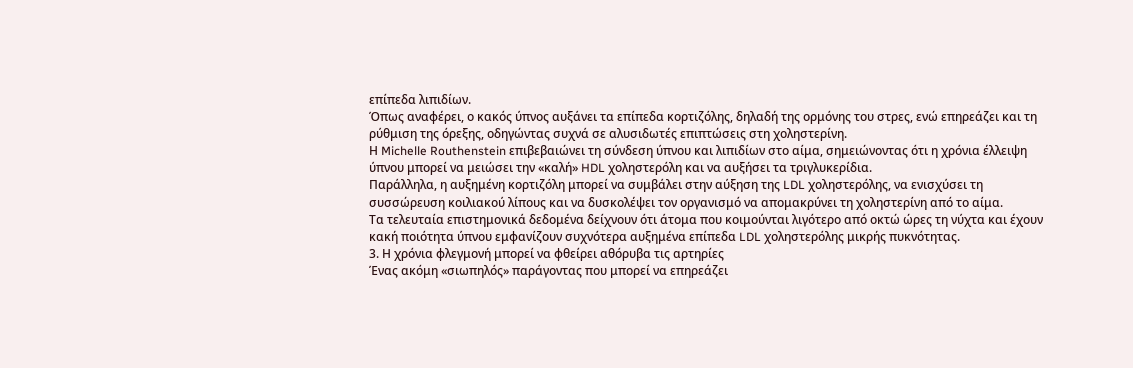επίπεδα λιπιδίων.
Όπως αναφέρει, ο κακός ύπνος αυξάνει τα επίπεδα κορτιζόλης, δηλαδή της ορμόνης του στρες, ενώ επηρεάζει και τη ρύθμιση της όρεξης, οδηγώντας συχνά σε αλυσιδωτές επιπτώσεις στη χοληστερίνη.
Η Michelle Routhenstein επιβεβαιώνει τη σύνδεση ύπνου και λιπιδίων στο αίμα, σημειώνοντας ότι η χρόνια έλλειψη ύπνου μπορεί να μειώσει την «καλή» HDL χοληστερόλη και να αυξήσει τα τριγλυκερίδια.
Παράλληλα, η αυξημένη κορτιζόλη μπορεί να συμβάλει στην αύξηση της LDL χοληστερόλης, να ενισχύσει τη συσσώρευση κοιλιακού λίπους και να δυσκολέψει τον οργανισμό να απομακρύνει τη χοληστερίνη από το αίμα.
Τα τελευταία επιστημονικά δεδομένα δείχνουν ότι άτομα που κοιμούνται λιγότερο από οκτώ ώρες τη νύχτα και έχουν κακή ποιότητα ύπνου εμφανίζουν συχνότερα αυξημένα επίπεδα LDL χοληστερόλης μικρής πυκνότητας.
3. Η χρόνια φλεγμονή μπορεί να φθείρει αθόρυβα τις αρτηρίες
Ένας ακόμη «σιωπηλός» παράγοντας που μπορεί να επηρεάζει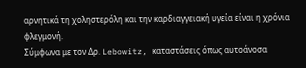αρνητικά τη χοληστερόλη και την καρδιαγγειακή υγεία είναι η χρόνια φλεγμονή.
Σύμφωνα με τον Δρ. Lebowitz, καταστάσεις όπως αυτοάνοσα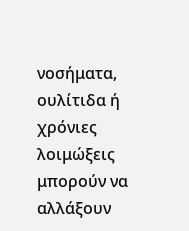νοσήματα, ουλίτιδα ή χρόνιες λοιμώξεις μπορούν να αλλάξουν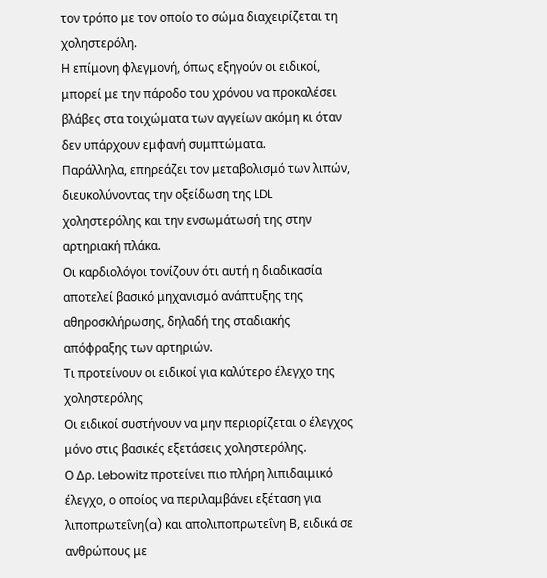τον τρόπο με τον οποίο το σώμα διαχειρίζεται τη χοληστερόλη.
Η επίμονη φλεγμονή, όπως εξηγούν οι ειδικοί, μπορεί με την πάροδο του χρόνου να προκαλέσει βλάβες στα τοιχώματα των αγγείων ακόμη κι όταν δεν υπάρχουν εμφανή συμπτώματα.
Παράλληλα, επηρεάζει τον μεταβολισμό των λιπών, διευκολύνοντας την οξείδωση της LDL χοληστερόλης και την ενσωμάτωσή της στην αρτηριακή πλάκα.
Οι καρδιολόγοι τονίζουν ότι αυτή η διαδικασία αποτελεί βασικό μηχανισμό ανάπτυξης της αθηροσκλήρωσης, δηλαδή της σταδιακής απόφραξης των αρτηριών.
Τι προτείνουν οι ειδικοί για καλύτερο έλεγχο της χοληστερόλης
Οι ειδικοί συστήνουν να μην περιορίζεται ο έλεγχος μόνο στις βασικές εξετάσεις χοληστερόλης.
Ο Δρ. Lebowitz προτείνει πιο πλήρη λιπιδαιμικό έλεγχο, ο οποίος να περιλαμβάνει εξέταση για λιποπρωτεΐνη(a) και απολιποπρωτεΐνη Β, ειδικά σε ανθρώπους με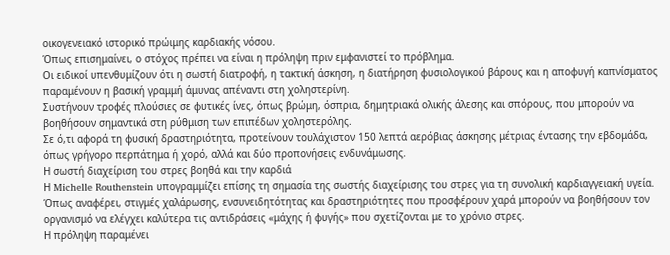οικογενειακό ιστορικό πρώιμης καρδιακής νόσου.
Όπως επισημαίνει, ο στόχος πρέπει να είναι η πρόληψη πριν εμφανιστεί το πρόβλημα.
Οι ειδικοί υπενθυμίζουν ότι η σωστή διατροφή, η τακτική άσκηση, η διατήρηση φυσιολογικού βάρους και η αποφυγή καπνίσματος παραμένουν η βασική γραμμή άμυνας απέναντι στη χοληστερίνη.
Συστήνουν τροφές πλούσιες σε φυτικές ίνες, όπως βρώμη, όσπρια, δημητριακά ολικής άλεσης και σπόρους, που μπορούν να βοηθήσουν σημαντικά στη ρύθμιση των επιπέδων χοληστερόλης.
Σε ό,τι αφορά τη φυσική δραστηριότητα, προτείνουν τουλάχιστον 150 λεπτά αερόβιας άσκησης μέτριας έντασης την εβδομάδα, όπως γρήγορο περπάτημα ή χορό, αλλά και δύο προπονήσεις ενδυνάμωσης.
Η σωστή διαχείριση του στρες βοηθά και την καρδιά
Η Michelle Routhenstein υπογραμμίζει επίσης τη σημασία της σωστής διαχείρισης του στρες για τη συνολική καρδιαγγειακή υγεία.
Όπως αναφέρει, στιγμές χαλάρωσης, ενσυνειδητότητας και δραστηριότητες που προσφέρουν χαρά μπορούν να βοηθήσουν τον οργανισμό να ελέγχει καλύτερα τις αντιδράσεις «μάχης ή φυγής» που σχετίζονται με το χρόνιο στρες.
Η πρόληψη παραμένει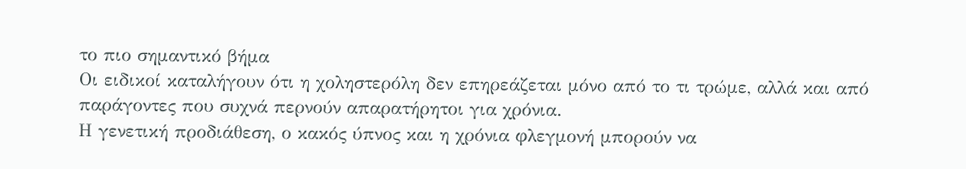το πιο σημαντικό βήμα
Οι ειδικοί καταλήγουν ότι η χοληστερόλη δεν επηρεάζεται μόνο από το τι τρώμε, αλλά και από παράγοντες που συχνά περνούν απαρατήρητοι για χρόνια.
Η γενετική προδιάθεση, ο κακός ύπνος και η χρόνια φλεγμονή μπορούν να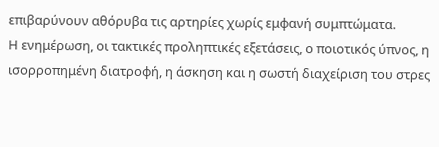επιβαρύνουν αθόρυβα τις αρτηρίες χωρίς εμφανή συμπτώματα.
Η ενημέρωση, οι τακτικές προληπτικές εξετάσεις, ο ποιοτικός ύπνος, η ισορροπημένη διατροφή, η άσκηση και η σωστή διαχείριση του στρες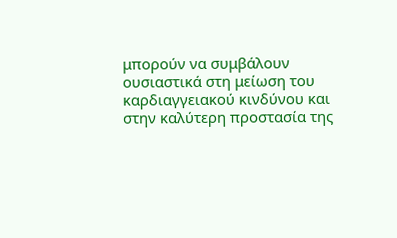μπορούν να συμβάλουν ουσιαστικά στη μείωση του καρδιαγγειακού κινδύνου και στην καλύτερη προστασία της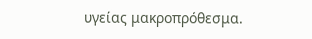υγείας μακροπρόθεσμα.